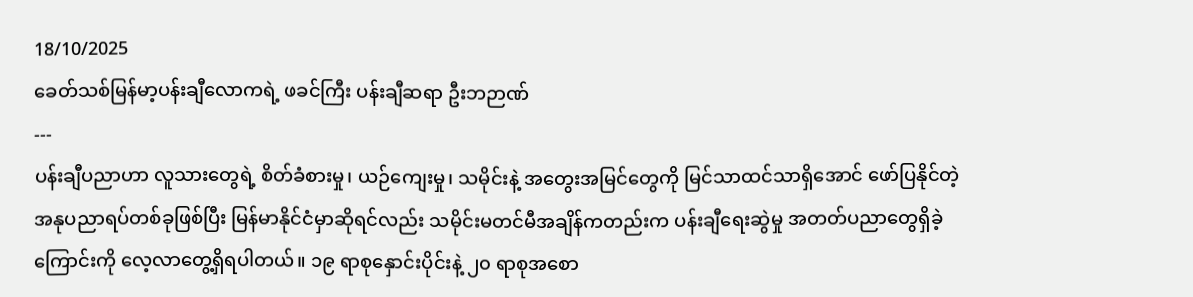18/10/2025
ခေတ်သစ်မြန်မာ့ပန်းချီလောကရဲ့ ဖခင်ကြီး ပန်းချီဆရာ ဦးဘဉာဏ်
---
ပန်းချီပညာဟာ လူသားတွေရဲ့ စိတ်ခံစားမှု၊ ယဉ်ကျေးမှု၊ သမိုင်းနဲ့ အတွေးအမြင်တွေကို မြင်သာထင်သာရှိအောင် ဖော်ပြနိုင်တဲ့ အနုပညာရပ်တစ်ခုဖြစ်ပြီး မြန်မာနိုင်ငံမှာဆိုရင်လည်း သမိုင်းမတင်မီအချိန်ကတည်းက ပန်းချီရေးဆွဲမှု အတတ်ပညာတွေရှိခဲ့ကြောင်းကို လေ့လာတွေ့ရှိရပါတယ်။ ၁၉ ရာစုနှောင်းပိုင်းနဲ့ ၂၀ ရာစုအစော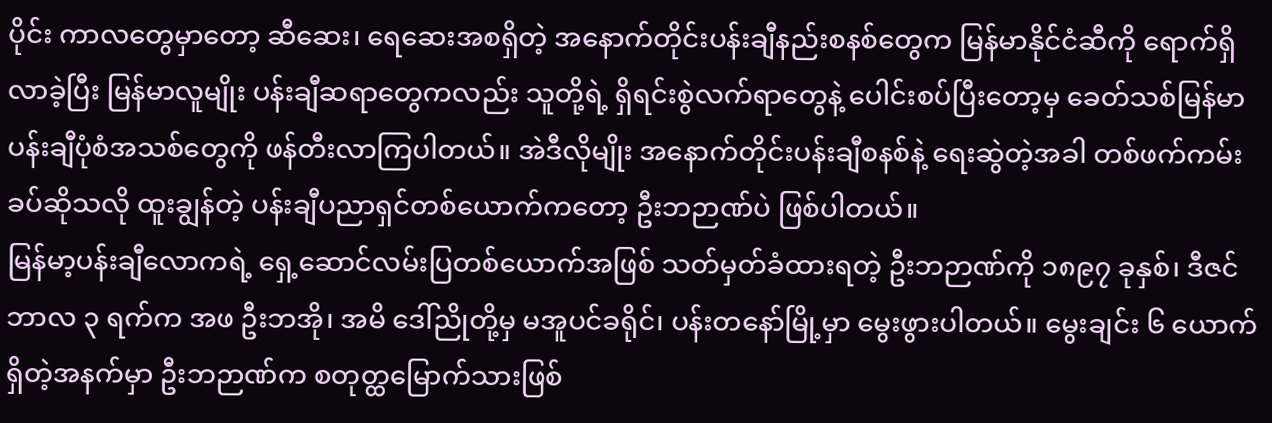ပိုင်း ကာလတွေမှာတော့ ဆီဆေး၊ ရေဆေးအစရှိတဲ့ အနောက်တိုင်းပန်းချီနည်းစနစ်တွေက မြန်မာနိုင်ငံဆီကို ရောက်ရှိလာခဲ့ပြီး မြန်မာလူမျိုး ပန်းချီဆရာတွေကလည်း သူတို့ရဲ့ ရှိရင်းစွဲလက်ရာတွေနဲ့ ပေါင်းစပ်ပြီးတော့မှ ခေတ်သစ်မြန်မာပန်းချီပုံစံအသစ်တွေကို ဖန်တီးလာကြပါတယ်။ အဲဒီလိုမျိုး အနောက်တိုင်းပန်းချီစနစ်နဲ့ ရေးဆွဲတဲ့အခါ တစ်ဖက်ကမ်းခပ်ဆိုသလို ထူးချွန်တဲ့ ပန်းချီပညာရှင်တစ်ယောက်ကတော့ ဦးဘဉာဏ်ပဲ ဖြစ်ပါတယ်။
မြန်မာ့ပန်းချီလောကရဲ့ ရှေ့ဆောင်လမ်းပြတစ်ယောက်အဖြစ် သတ်မှတ်ခံထားရတဲ့ ဦးဘဉာဏ်ကို ၁၈၉၇ ခုနှစ်၊ ဒီဇင်ဘာလ ၃ ရက်က အဖ ဦးဘအို၊ အမိ ဒေါ်ညိုတို့မှ မအူပင်ခရိုင်၊ ပန်းတနော်မြို့မှာ မွေးဖွားပါတယ်။ မွေးချင်း ၆ ယောက်ရှိတဲ့အနက်မှာ ဦးဘဉာဏ်က စတုတ္ထမြောက်သားဖြစ်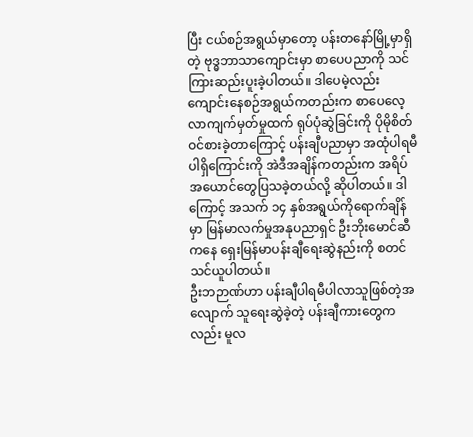ပြီး ငယ်စဉ်အရွယ်မှာတော့ ပန်းတနော်မြို့မှာရှိတဲ့ ဗုဒ္ဓဘာသာကျောင်းမှာ စာပေပညာကို သင်ကြားဆည်းပူးခဲ့ပါတယ်။ ဒါပေမဲ့လည်း ကျောင်းနေစဉ်အရွယ်ကတည်းက စာပေလေ့လာကျက်မှတ်မှုထက် ရုပ်ပုံဆွဲခြင်းကို ပိုမိုစိတ်ဝင်စားခဲ့တာကြောင့် ပန်းချီပညာမှာ အထုံပါရမီပါရှိကြောင်းကို အဲဒီအချိန်ကတည်းက အရိပ်အယောင်တွေပြသခဲ့တယ်လို့ ဆိုပါတယ်။ ဒါကြောင့် အသက် ၁၄ နှစ်အရွယ်ကိုရောက်ချိန်မှာ မြန်မာလက်မှုအနုပညာရှင် ဦးဘိုးမောင်ဆီကနေ ရှေးမြန်မာပန်းချီရေးဆွဲနည်းကို စတင်သင်ယူပါတယ်။
ဦးဘဉာဏ်ဟာ ပန်းချီပါရမီပါလာသူဖြစ်တဲ့အလျောက် သူရေးဆွဲခဲ့တဲ့ ပန်းချီကားတွေကလည်း မူလ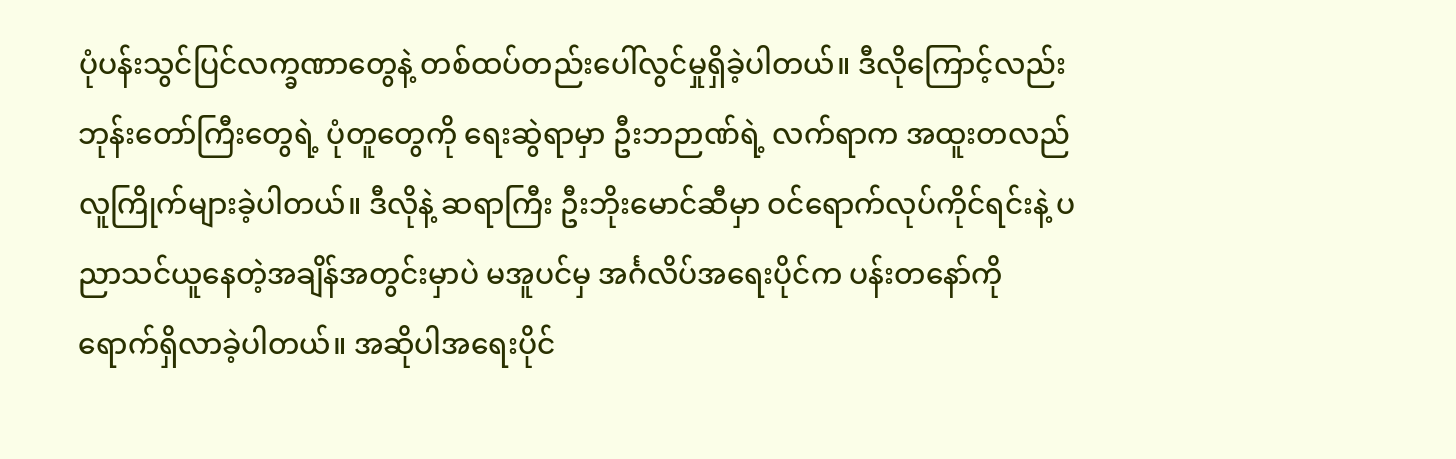ပုံပန်းသွင်ပြင်လက္ခဏာတွေနဲ့ တစ်ထပ်တည်းပေါ်လွင်မှုရှိခဲ့ပါတယ်။ ဒီလိုကြောင့်လည်း ဘုန်းတော်ကြီးတွေရဲ့ ပုံတူတွေကို ရေးဆွဲရာမှာ ဦးဘဉာဏ်ရဲ့ လက်ရာက အထူးတလည် လူကြိုက်များခဲ့ပါတယ်။ ဒီလိုနဲ့ ဆရာကြီး ဦးဘိုးမောင်ဆီမှာ ဝင်ရောက်လုပ်ကိုင်ရင်းနဲ့ ပညာသင်ယူနေတဲ့အချိန်အတွင်းမှာပဲ မအူပင်မှ အင်္ဂလိပ်အရေးပိုင်က ပန်းတနော်ကို ရောက်ရှိလာခဲ့ပါတယ်။ အဆိုပါအရေးပိုင်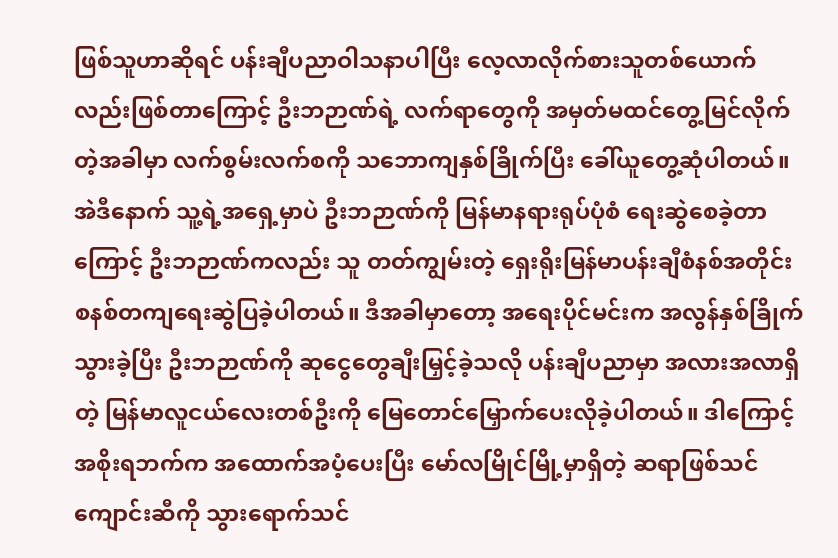ဖြစ်သူဟာဆိုရင် ပန်းချီပညာဝါသနာပါပြီး လေ့လာလိုက်စားသူတစ်ယောက်လည်းဖြစ်တာကြောင့် ဦးဘဉာဏ်ရဲ့ လက်ရာတွေကို အမှတ်မထင်တွေ့မြင်လိုက်တဲ့အခါမှာ လက်စွမ်းလက်စကို သဘောကျနှစ်ခြိုက်ပြီး ခေါ်ယူတွေ့ဆုံပါတယ်။ အဲဒီနောက် သူ့ရဲ့အရှေ့မှာပဲ ဦးဘဉာဏ်ကို မြန်မာနရားရုပ်ပုံစံ ရေးဆွဲစေခဲ့တာကြောင့် ဦးဘဉာဏ်ကလည်း သူ တတ်ကျွမ်းတဲ့ ရှေးရိုးမြန်မာပန်းချီစံနစ်အတိုင်း စနစ်တကျရေးဆွဲပြခဲ့ပါတယ်။ ဒီအခါမှာတော့ အရေးပိုင်မင်းက အလွန်နှစ်ခြိုက်သွားခဲ့ပြီး ဦးဘဉာဏ်ကို ဆုငွေတွေချီးမြှင့်ခဲ့သလို ပန်းချီပညာမှာ အလားအလာရှိတဲ့ မြန်မာလူငယ်လေးတစ်ဦးကို မြေတောင်မြှောက်ပေးလိုခဲ့ပါတယ်။ ဒါကြောင့် အစိုးရဘက်က အထောက်အပံ့ပေးပြီး မော်လမြိုင်မြို့မှာရှိတဲ့ ဆရာဖြစ်သင်ကျောင်းဆီကို သွားရောက်သင်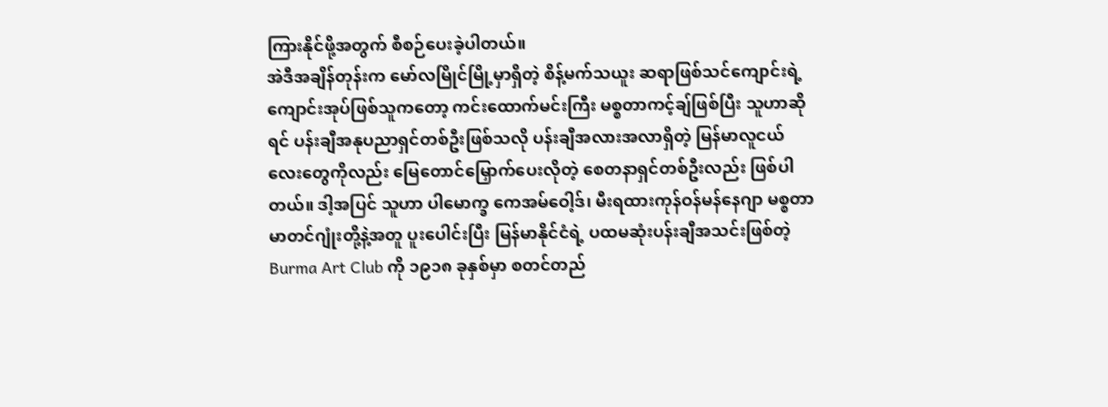ကြားနိုင်ဖို့အတွက် စီစဉ်ပေးခဲ့ပါတယ်။
အဲဒီအချိန်တုန်းက မော်လမြိုင်မြို့မှာရှိတဲ့ စိန့်မက်သယူး ဆရာဖြစ်သင်ကျောင်းရဲ့ ကျောင်းအုပ်ဖြစ်သူကတော့ ကင်းထောက်မင်းကြီး မစ္စတာကင့်ချ်ဖြစ်ပြီး သူဟာဆိုရင် ပန်းချီအနုပညာရှင်တစ်ဦးဖြစ်သလို ပန်းချီအလားအလာရှိတဲ့ မြန်မာလူငယ်လေးတွေကိုလည်း မြေတောင်မြှောက်ပေးလိုတဲ့ စေတနာရှင်တစ်ဦးလည်း ဖြစ်ပါတယ်။ ဒါ့အပြင် သူဟာ ပါမောက္ခ ကေအမ်ဝေါ့ဒ်၊ မီးရထားကုန်ဝန်မန်နေဂျာ မစ္စတာမာတင်ဂျုံးတို့နဲ့အတူ ပူးပေါင်းပြီး မြန်မာနိုင်ငံရဲ့ ပထမဆုံးပန်းချီအသင်းဖြစ်တဲ့ Burma Art Club ကို ၁၉၁၈ ခုနှစ်မှာ စတင်တည်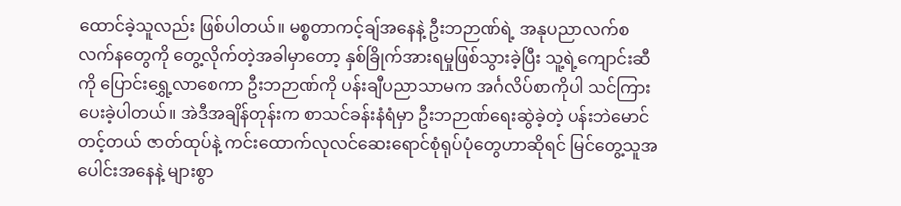ထောင်ခဲ့သူလည်း ဖြစ်ပါတယ်။ မစ္စတာကင့်ချ်အနေနဲ့ ဦးဘဉာဏ်ရဲ့ အနုပညာလက်စလက်နတွေကို တွေ့လိုက်တဲ့အခါမှာတော့ နှစ်ခြိုက်အားရမှုဖြစ်သွားခဲ့ပြီး သူ့ရဲ့ကျောင်းဆီကို ပြောင်းရွှေ့လာစေကာ ဦးဘဉာဏ်ကို ပန်းချီပညာသာမက အင်္ဂလိပ်စာကိုပါ သင်ကြားပေးခဲ့ပါတယ်။ အဲဒီအချိန်တုန်းက စာသင်ခန်းနံရံမှာ ဦးဘဉာဏ်ရေးဆွဲခဲ့တဲ့ ပန်းဘဲမောင်တင့်တယ် ဇာတ်ထုပ်နဲ့ ကင်းထောက်လုလင်ဆေးရောင်စုံရုပ်ပုံတွေဟာဆိုရင် မြင်တွေ့သူအပေါင်းအနေနဲ့ များစွာ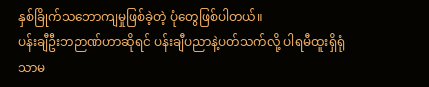နှစ်ခြိုက်သဘောကျမှုဖြစ်ခဲ့တဲ့ ပုံတွေဖြစ်ပါတယ်။
ပန်းချီဦးဘဉာဏ်ဟာဆိုရင် ပန်းချီပညာနဲ့ပတ်သက်လို့ ပါရမီထူးရှိရုံသာမ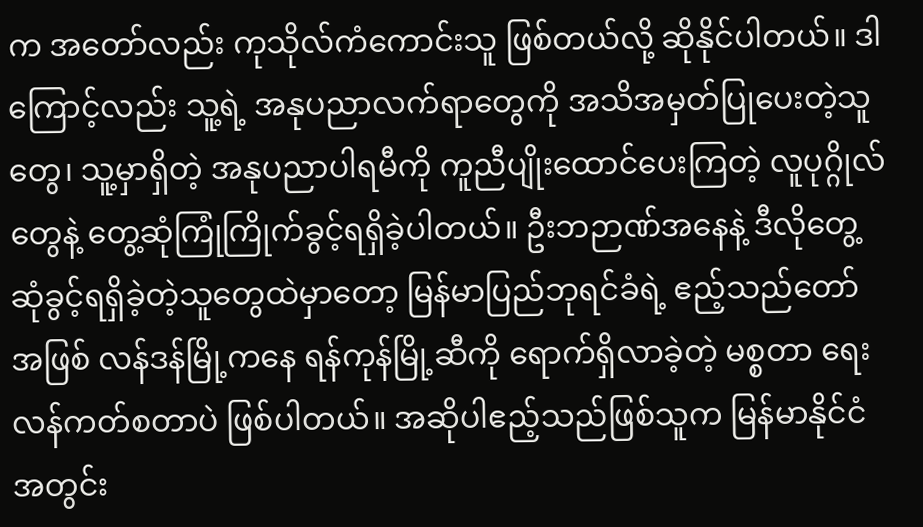က အတော်လည်း ကုသိုလ်ကံကောင်းသူ ဖြစ်တယ်လို့ ဆိုနိုင်ပါတယ်။ ဒါကြောင့်လည်း သူ့ရဲ့ အနုပညာလက်ရာတွေကို အသိအမှတ်ပြုပေးတဲ့သူတွေ၊ သူ့မှာရှိတဲ့ အနုပညာပါရမီကို ကူညီပျိုးထောင်ပေးကြတဲ့ လူပုဂ္ဂိုလ်တွေနဲ့ တွေ့ဆုံကြုံကြိုက်ခွင့်ရရှိခဲ့ပါတယ်။ ဦးဘဉာဏ်အနေနဲ့ ဒီလိုတွေ့ဆုံခွင့်ရရှိခဲ့တဲ့သူတွေထဲမှာတော့ မြန်မာပြည်ဘုရင်ခံရဲ့ ဧည့်သည်တော်အဖြစ် လန်ဒန်မြို့ကနေ ရန်ကုန်မြို့ဆီကို ရောက်ရှိလာခဲ့တဲ့ မစ္စတာ ရေးလန်ကတ်စတာပဲ ဖြစ်ပါတယ်။ အဆိုပါဧည့်သည်ဖြစ်သူက မြန်မာနိုင်ငံအတွင်း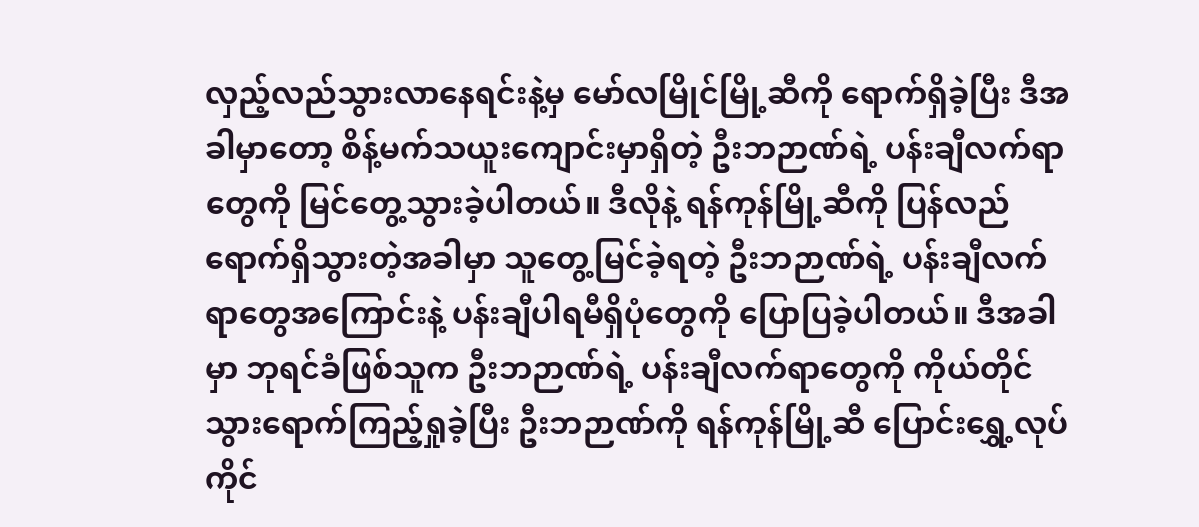လှည့်လည်သွားလာနေရင်းနဲ့မှ မော်လမြိုင်မြို့ဆီကို ရောက်ရှိခဲ့ပြီး ဒီအခါမှာတော့ စိန့်မက်သယူးကျောင်းမှာရှိတဲ့ ဦးဘဉာဏ်ရဲ့ ပန်းချီလက်ရာတွေကို မြင်တွေ့သွားခဲ့ပါတယ်။ ဒီလိုနဲ့ ရန်ကုန်မြို့ဆီကို ပြန်လည်ရောက်ရှိသွားတဲ့အခါမှာ သူတွေ့မြင်ခဲ့ရတဲ့ ဦးဘဉာဏ်ရဲ့ ပန်းချီလက်ရာတွေအကြောင်းနဲ့ ပန်းချီပါရမီရှိပုံတွေကို ပြောပြခဲ့ပါတယ်။ ဒီအခါမှာ ဘုရင်ခံဖြစ်သူက ဦးဘဉာဏ်ရဲ့ ပန်းချီလက်ရာတွေကို ကိုယ်တိုင်သွားရောက်ကြည့်ရှုခဲ့ပြီး ဦးဘဉာဏ်ကို ရန်ကုန်မြို့ဆီ ပြောင်းရွှေ့လုပ်ကိုင်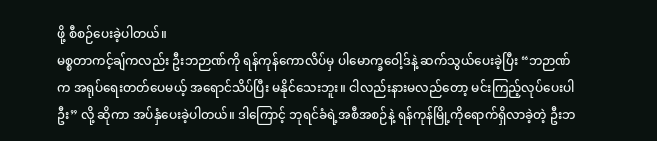ဖို့ စီစဉ်ပေးခဲ့ပါတယ်။
မစ္စတာကင့်ချ်ကလည်း ဦးဘဉာဏ်ကို ရန်ကုန်ကောလိပ်မှ ပါမောက္ခဝေါ့ဒ်နဲ့ ဆက်သွယ်ပေးခဲ့ပြီး “ဘဉာဏ်က အရုပ်ရေးတတ်ပေမယ့် အရောင်သိပ်ပြီး မနိုင်သေးဘူး။ ငါလည်းနားမလည်တော့ မင်းကြည့်လုပ်ပေးပါဦး” လို့ ဆိုကာ အပ်နှံပေးခဲ့ပါတယ်။ ဒါကြောင့် ဘုရင်ခံရဲ့အစီအစဉ်နဲ့ ရန်ကုန်မြို့ကိုရောက်ရှိလာခဲ့တဲ့ ဦးဘ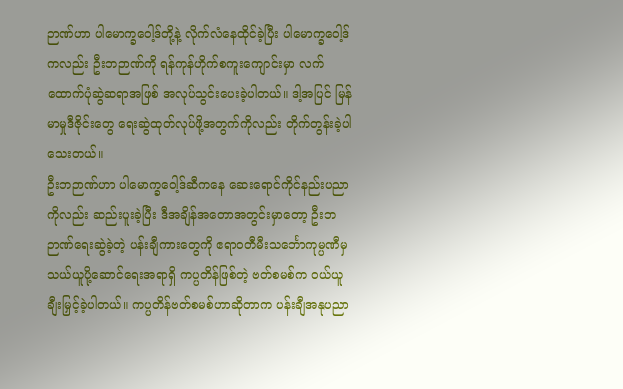ဉာဏ်ဟာ ပါမောက္ခဝေါ့ဒ်တို့နဲ့ လိုက်လံနေထိုင်ခဲ့ပြီး ပါမောက္ခဝေါ့ဒ်ကလည်း ဦးဘဉာဏ်ကို ရန်ကုန်ဟိုက်စကူးကျောင်းမှာ လက်ထောက်ပုံဆွဲဆရာအဖြစ် အလုပ်သွင်းပေးခဲ့ပါတယ်။ ဒါ့အပြင် မြန်မာမှုဒီဇိုင်းတွေ ရေးဆွဲထုတ်လုပ်ဖို့အတွက်ကိုလည်း တိုက်တွန်းခဲ့ပါသေးတယ်။
ဦးဘဉာဏ်ဟာ ပါမောက္ခဝေါ့ဒ်ဆီကနေ ဆေးရောင်ကိုင်နည်းပညာကိုလည်း ဆည်းပူးခဲ့ပြီး ဒီအချိန်အတောအတွင်းမှာတော့ ဦးဘဉာဏ်ရေးဆွဲခဲ့တဲ့ ပန်းချီကားတွေကို ဧရာဝတီမီးသင်္ဘောကုမ္ပဏီမှ သယ်ယူပို့ဆောင်ရေးအရာရှိ ကပ္ပတိန်ဖြစ်တဲ့ ဗတ်စမစ်က ဝယ်ယူချီးမြှင့်ခဲ့ပါတယ်။ ကပ္ပတိန်ဗတ်စမစ်ဟာဆိုတာက ပန်းချီအနုပညာ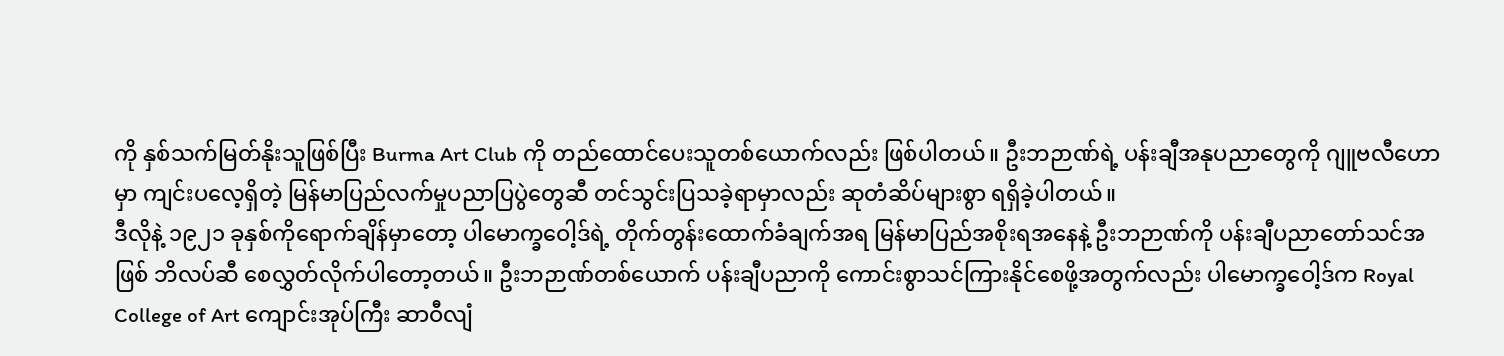ကို နှစ်သက်မြတ်နိုးသူဖြစ်ပြီး Burma Art Club ကို တည်ထောင်ပေးသူတစ်ယောက်လည်း ဖြစ်ပါတယ်။ ဦးဘဉာဏ်ရဲ့ ပန်းချီအနုပညာတွေကို ဂျူဗလီဟောမှာ ကျင်းပလေ့ရှိတဲ့ မြန်မာပြည်လက်မှုပညာပြပွဲတွေဆီ တင်သွင်းပြသခဲ့ရာမှာလည်း ဆုတံဆိပ်များစွာ ရရှိခဲ့ပါတယ်။
ဒီလိုနဲ့ ၁၉၂၁ ခုနှစ်ကိုရောက်ချိန်မှာတော့ ပါမောက္ခဝေါ့ဒ်ရဲ့ တိုက်တွန်းထောက်ခံချက်အရ မြန်မာပြည်အစိုးရအနေနဲ့ ဦးဘဉာဏ်ကို ပန်းချီပညာတော်သင်အဖြစ် ဘိလပ်ဆီ စေလွှတ်လိုက်ပါတော့တယ်။ ဦးဘဉာဏ်တစ်ယောက် ပန်းချီပညာကို ကောင်းစွာသင်ကြားနိုင်စေဖို့အတွက်လည်း ပါမောက္ခဝေါ့ဒ်က Royal College of Art ကျောင်းအုပ်ကြီး ဆာဝီလျံ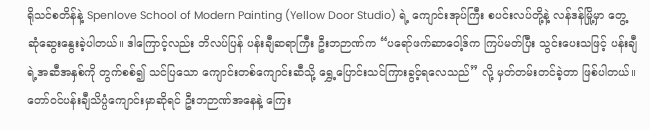ရိုသင်စတိန်နဲ့ Spenlove School of Modern Painting (Yellow Door Studio) ရဲ့ ကျောင်းအုပ်ကြီး စပင်းလပ်တို့နဲ့ လန်ဒန်မြို့မှာ တွေ့ဆုံဆွေးနွေးခဲ့ပါတယ်။ ဒါကြောင့်လည်း ဘိလပ်ပြန် ပန်းချီဆရာကြီး ဦးဘဉာဏ်က “ပရော်ဖက်ဆာဝေါ့ဒ်က ကြပ်မတ်ပြီး သွင်းပေးသဖြင့် ပန်းချီရဲ့အဆီအနှစ်ကို တွက်စစ်၍ သင်ပြသော ကျောင်းတစ်ကျောင်းဆီသို့ ရွှေ့ပြောင်းသင်ကြားခွင့်ရလေသည်” လို့ မှတ်တမ်းတင်ခဲ့တာ ဖြစ်ပါတယ်။
တော်ဝင်ပန်းချီသိပ္ပံကျောင်းမှာဆိုရင် ဦးဘဉာဏ်အနေနဲ့ ကြေး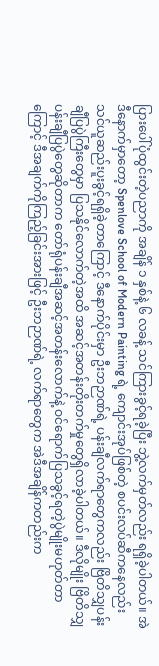ပြားပေါ်ပုံထွင်းတဲ့ပညာကို အချိန် ၁ နှစ်နဲ့ ၆ လခန့် သင်ကြားခွင့်ရခဲ့ပြီး ဘွဲ့လက်မှတ်လည်း ရရှိခဲ့ပါတယ်။ အဲဒီနောက်မှာတော့ Spenlove School of Modern Painting ရဲ့ ကျောင်းအုပ်ဖြစ်တဲ့ စပင်းလပ်ဆီကနေလည်း သင်ယူဆည်းပူးခွင့်ရရှိခဲ့တာကြောင့် ဒီနောက်ပိုင်းမှာ ဦးဘဉာဏ်ရဲ့ ပန်းချီလက်ရာတွေကလည်း ဗြိတိသျှပန်းချီပြပွဲကြီးတွေမှာ ပြသနိုင်လောက်တဲ့အထိ အဆင့်အတန်းတိုးတက်မှုတွေရှိလာခဲ့ပါတယ်။ ဒီလိုမျိုး ဗြိတိသျှပန်းချီပြပွဲတွေဆိုတာက တော်ရုံပန်းချီအဆင့်အတန်းလောက်နဲ့ ဝင်ရောက်ပြသခွင့်ရတဲ့ပွဲမျိုးမဟုတ်တာကြောင့် ဒီအချက်ကိုကြည့်ခြင်းအားဖြင့် ဦးဘဉာဏ်ရဲ့ လက်ရာတွေက အဲဒီအချိန်ကတည်းက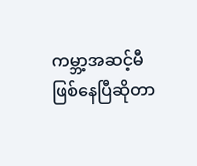ကမ္ဘာ့အဆင့်မီဖြစ်နေပြီဆိုတာ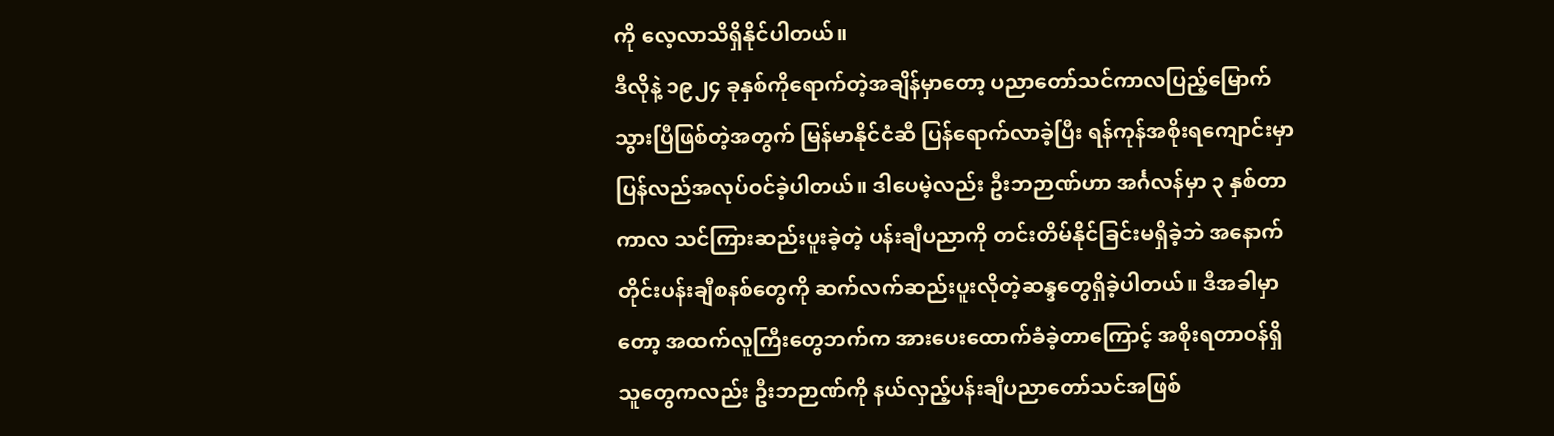ကို လေ့လာသိရှိနိုင်ပါတယ်။
ဒီလိုနဲ့ ၁၉၂၄ ခုနှစ်ကိုရောက်တဲ့အချိန်မှာတော့ ပညာတော်သင်ကာလပြည့်မြောက်သွားပြီဖြစ်တဲ့အတွက် မြန်မာနိုင်ငံဆီ ပြန်ရောက်လာခဲ့ပြီး ရန်ကုန်အစိုးရကျောင်းမှာ ပြန်လည်အလုပ်ဝင်ခဲ့ပါတယ်။ ဒါပေမဲ့လည်း ဦးဘဉာဏ်ဟာ အင်္ဂလန်မှာ ၃ နှစ်တာကာလ သင်ကြားဆည်းပူးခဲ့တဲ့ ပန်းချီပညာကို တင်းတိမ်နိုင်ခြင်းမရှိခဲ့ဘဲ အနောက်တိုင်းပန်းချီစနစ်တွေကို ဆက်လက်ဆည်းပူးလိုတဲ့ဆန္ဒတွေရှိခဲ့ပါတယ်။ ဒီအခါမှာတော့ အထက်လူကြီးတွေဘက်က အားပေးထောက်ခံခဲ့တာကြောင့် အစိုးရတာဝန်ရှိသူတွေကလည်း ဦးဘဉာဏ်ကို နယ်လှည့်ပန်းချီပညာတော်သင်အဖြစ်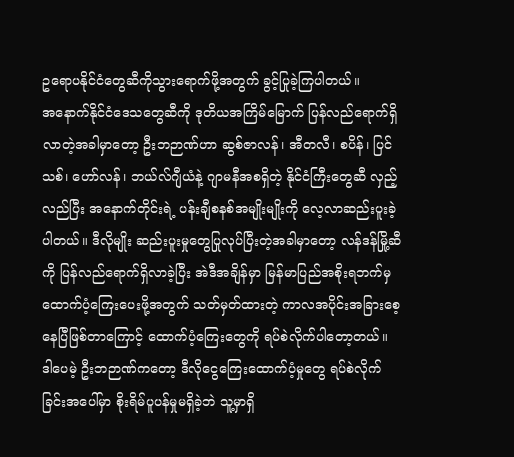ဥရောပနိုင်ငံတွေဆီကိုသွားရောက်ဖို့အတွက် ခွင့်ပြုခဲ့ကြပါတယ်။
အနောက်နိုင်ငံဒေသတွေဆီကို ဒုတိယအကြိမ်မြောက် ပြန်လည်ရောက်ရှိလာတဲ့အခါမှာတော့ ဦးဘဉာဏ်ဟာ ဆွစ်ဇာလန်၊ အီတလီ၊ စပိန်၊ ပြင်သစ်၊ ဟော်လန်၊ ဘယ်လ်ဂျီယံနဲ့ ဂျာမနီအစရှိတဲ့ နိုင်ငံကြီးတွေဆီ လှည့်လည်ပြီး အနောက်တိုင်းရဲ့ ပန်းချီစနစ်အမျိုးမျိုးကို လေ့လာဆည်းပူးခဲ့ပါတယ်။ ဒီလိုမျိုး ဆည်းပူးမှုတွေပြုလုပ်ပြီးတဲ့အခါမှာတော့ လန်ဒန်မြို့ဆီကို ပြန်လည်ရောက်ရှိလာခဲ့ပြီး အဲဒီအချိန်မှာ မြန်မာပြည်အစိုးရဘက်မှ ထောက်ပံ့ကြေးပေးဖို့အတွက် သတ်မှတ်ထားတဲ့ ကာလအပိုင်းအခြားစေ့နေပြီဖြစ်တာကြောင့် ထောက်ပံ့ကြေးတွေကို ရပ်စဲလိုက်ပါတော့တယ်။
ဒါပေမဲ့ ဦးဘဉာဏ်ကတော့ ဒီလိုငွေကြေးထောက်ပံ့မှုတွေ ရပ်စဲလိုက်ခြင်းအပေါ်မှာ စိုးရိမ်ပူပန်မှုမရှိခဲ့ဘဲ သူ့မှာရှိ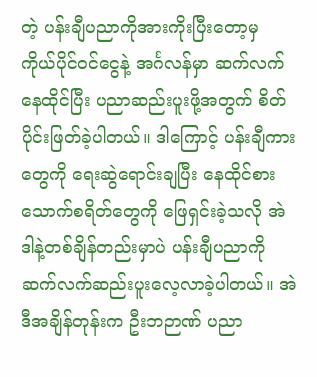တဲ့ ပန်းချီပညာကိုအားကိုးပြီးတော့မှ ကိုယ်ပိုင်ဝင်ငွေနဲ့ အင်္ဂလန်မှာ ဆက်လက်နေထိုင်ပြီး ပညာဆည်းပူးဖို့အတွက် စိတ်ပိုင်းဖြတ်ခဲ့ပါတယ်။ ဒါကြောင့် ပန်းချီကားတွေကို ရေးဆွဲရောင်းချပြီး နေထိုင်စားသောက်စရိတ်တွေကို ဖြေရှင်းခဲ့သလို အဲဒါနဲ့တစ်ချိန်တည်းမှာပဲ ပန်းချီပညာကို ဆက်လက်ဆည်းပူးလေ့လာခဲ့ပါတယ်။ အဲဒီအချိန်တုန်းက ဦးဘဉာဏ် ပညာ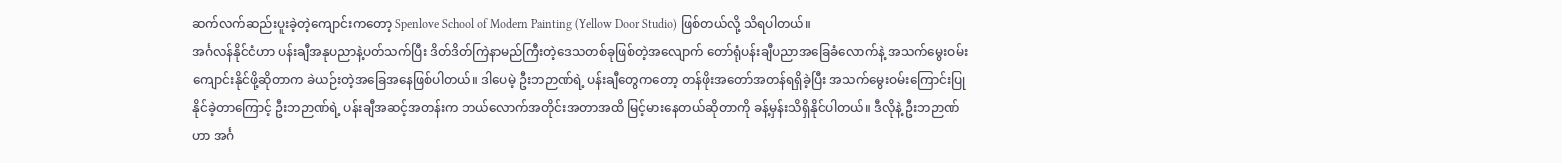ဆက်လက်ဆည်းပူးခဲ့တဲ့ကျောင်းကတော့ Spenlove School of Modern Painting (Yellow Door Studio) ဖြစ်တယ်လို့ သိရပါတယ်။
အင်္ဂလန်နိုင်ငံဟာ ပန်းချီအနုပညာနဲ့ပတ်သက်ပြီး ဒိတ်ဒိတ်ကြဲနာမည်ကြီးတဲ့ဒေသတစ်ခုဖြစ်တဲ့အလျောက် တော်ရုံပန်းချီပညာအခြေခံလောက်နဲ့ အသက်မွေးဝမ်းကျောင်းနိုင်ဖို့ဆိုတာက ခဲယဉ်းတဲ့အခြေအနေဖြစ်ပါတယ်။ ဒါပေမဲ့ ဦးဘဉာဏ်ရဲ့ ပန်းချီတွေကတော့ တန်ဖိုးအတော်အတန်ရရှိခဲ့ပြီး အသက်မွေးဝမ်းကြောင်းပြုနိုင်ခဲ့တာကြောင့် ဦးဘဉာဏ်ရဲ့ ပန်းချီအဆင့်အတန်းက ဘယ်လောက်အတိုင်းအတာအထိ မြင့်မားနေတယ်ဆိုတာကို ခန့်မှန်းသိရှိနိုင်ပါတယ်။ ဒီလိုနဲ့ ဦးဘဉာဏ်ဟာ အင်္ဂ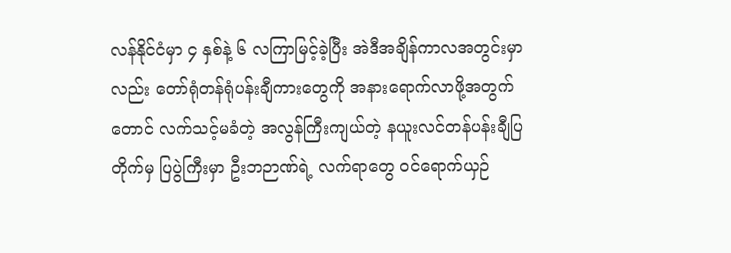လန်နိုင်ငံမှာ ၄ နှစ်နဲ့ ၆ လကြာမြင့်ခဲ့ပြီး အဲဒီအချိန်ကာလအတွင်းမှာလည်း တော်ရုံတန်ရုံပန်းချီကားတွေကို အနားရောက်လာဖို့အတွက်တောင် လက်သင့်မခံတဲ့ အလွန်ကြီးကျယ်တဲ့ နယူးလင်တန်ပန်းချီပြတိုက်မှ ပြပွဲကြီးမှာ ဦးဘဉာဏ်ရဲ့ လက်ရာတွေ ဝင်ရောက်ယှဉ်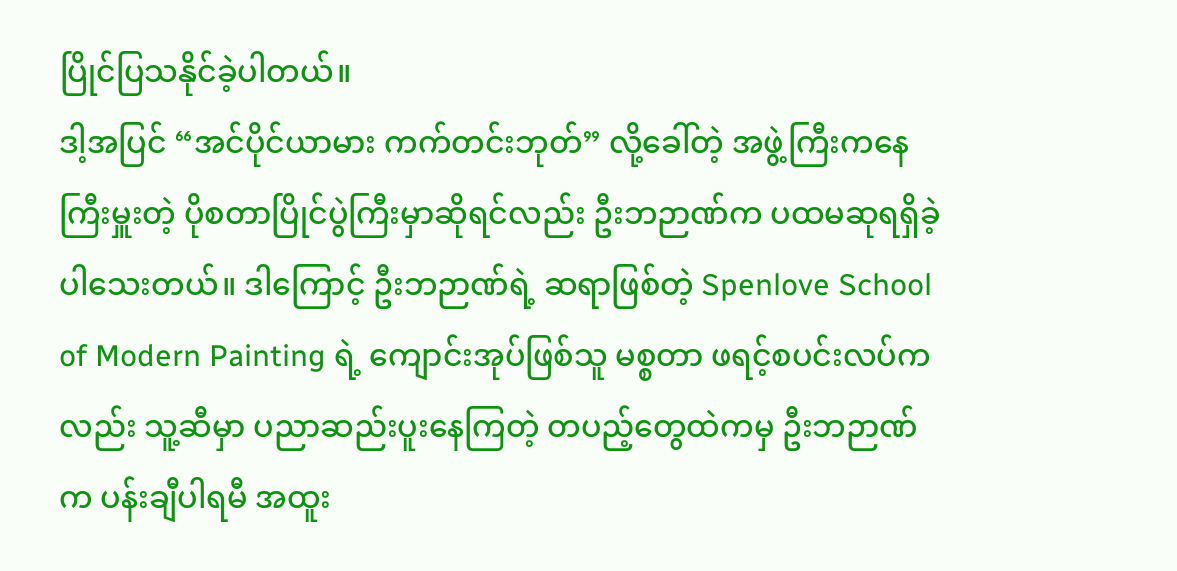ပြိုင်ပြသနိုင်ခဲ့ပါတယ်။
ဒါ့အပြင် “အင်ပိုင်ယာမား ကက်တင်းဘုတ်” လို့ခေါ်တဲ့ အဖွဲ့ကြီးကနေ ကြီးမှူးတဲ့ ပိုစတာပြိုင်ပွဲကြီးမှာဆိုရင်လည်း ဦးဘဉာဏ်က ပထမဆုရရှိခဲ့ပါသေးတယ်။ ဒါကြောင့် ဦးဘဉာဏ်ရဲ့ ဆရာဖြစ်တဲ့ Spenlove School of Modern Painting ရဲ့ ကျောင်းအုပ်ဖြစ်သူ မစ္စတာ ဖရင့်စပင်းလပ်ကလည်း သူ့ဆီမှာ ပညာဆည်းပူးနေကြတဲ့ တပည့်တွေထဲကမှ ဦးဘဉာဏ်က ပန်းချီပါရမီ အထူး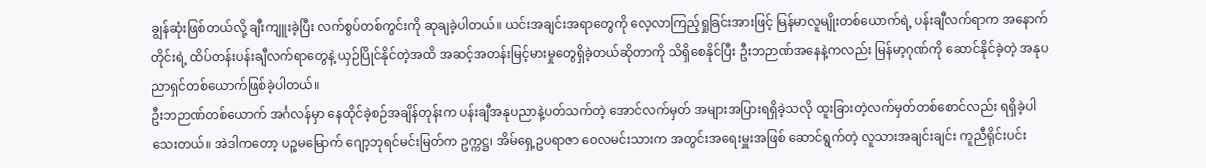ချွန်ဆုံးဖြစ်တယ်လို့ ချီးကျူးခဲ့ပြီး လက်စွပ်တစ်ကွင်းကို ဆုချခဲ့ပါတယ်။ ယင်းအချင်းအရာတွေကို လေ့လာကြည့်ရှုခြင်းအားဖြင့် မြန်မာလူမျိုးတစ်ယောက်ရဲ့ ပန်းချီလက်ရာက အနောက်တိုင်းရဲ့ ထိပ်တန်းပန်းချီလက်ရာတွေနဲ့ ယှဉ်ပြိုင်နိုင်တဲ့အထိ အဆင့်အတန်းမြင့်မားမှုတွေရှိခဲ့တယ်ဆိုတာကို သိရှိစေနိုင်ပြီး ဦးဘဉာဏ်အနေနဲ့ကလည်း မြန်မာ့ဂုဏ်ကို ဆောင်နိုင်ခဲ့တဲ့ အနုပညာရှင်တစ်ယောက်ဖြစ်ခဲ့ပါတယ်။
ဦးဘဉာဏ်တစ်ယောက် အင်္ဂလန်မှာ နေထိုင်ခဲ့စဉ်အချိန်တုန်းက ပန်းချီအနုပညာနဲ့ပတ်သက်တဲ့ အောင်လက်မှတ် အများအပြားရရှိခဲ့သလို ထူးခြားတဲ့လက်မှတ်တစ်စောင်လည်း ရရှိခဲ့ပါသေးတယ်။ အဲဒါကတော့ ပဉ္စမမြောက် ဂျော့ဘုရင်မင်းမြတ်က ဥက္ကဋ္ဌ၊ အိမ်ရှေ့ဥပရာဇာ ဝေလမင်းသားက အတွင်းအရေးမှူးအဖြစ် ဆောင်ရွက်တဲ့ လူသားအချင်းချင်း ကူညီရိုင်းပင်း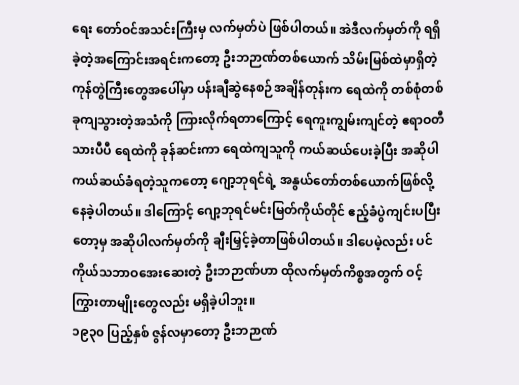ရေး တော်ဝင်အသင်းကြီးမှ လက်မှတ်ပဲ ဖြစ်ပါတယ်။ အဲဒီလက်မှတ်ကို ရရှိခဲ့တဲ့အကြောင်းအရင်းကတော့ ဦးဘဉာဏ်တစ်ယောက် သိမ်းမြစ်ထဲမှာရှိတဲ့ ကုန်တွဲကြီးတွေအပေါ်မှာ ပန်းချီဆွဲနေစဉ်အချိန်တုန်းက ရေထဲကို တစ်စုံတစ်ခုကျသွားတဲ့အသံကို ကြားလိုက်ရတာကြောင့် ရေကူးကျွမ်းကျင်တဲ့ ဧရာဝတီသားပီပီ ရေထဲကို ခုန်ဆင်းကာ ရေထဲကျသူကို ကယ်ဆယ်ပေးခဲ့ပြီး အဆိုပါကယ်ဆယ်ခံရတဲ့သူကတော့ ဂျော့ဘုရင်ရဲ့ အနွယ်တော်တစ်ယောက်ဖြစ်လို့ နေခဲ့ပါတယ်။ ဒါကြောင့် ဂျော့ဘုရင်မင်းမြတ်ကိုယ်တိုင် ဧည့်ခံပွဲကျင်းပပြီးတော့မှ အဆိုပါလက်မှတ်ကို ချီးမြှင့်ခဲ့တာဖြစ်ပါတယ်။ ဒါပေမဲ့လည်း ပင်ကိုယ်သဘာဝအေးဆေးတဲ့ ဦးဘဉာဏ်ဟာ ထိုလက်မှတ်ကိစ္စအတွက် ဝင့်ကြွားတာမျိုးတွေလည်း မရှိခဲ့ပါဘူး။
၁၉၃၀ ပြည့်နှစ် ဇွန်လမှာတော့ ဦးဘဉာဏ်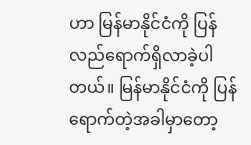ဟာ မြန်မာနိုင်ငံကို ပြန်လည်ရောက်ရှိလာခဲ့ပါတယ်။ မြန်မာနိုင်ငံကို ပြန်ရောက်တဲ့အခါမှာတော့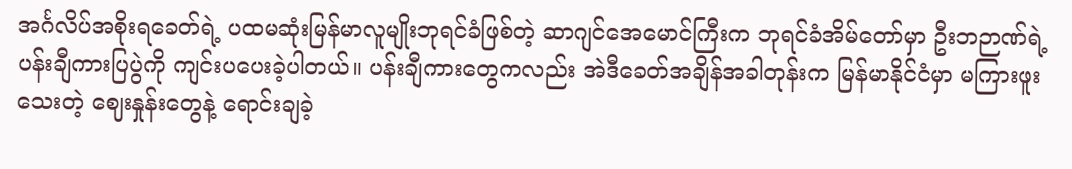အင်္ဂလိပ်အစိုးရခေတ်ရဲ့ ပထမဆုံးမြန်မာလူမျိုးဘုရင်ခံဖြစ်တဲ့ ဆာဂျင်အေမောင်ကြီးက ဘုရင်ခံအိမ်တော်မှာ ဦးဘဉာဏ်ရဲ့ ပန်းချီကားပြပွဲကို ကျင်းပပေးခဲ့ပါတယ်။ ပန်းချီကားတွေကလည်း အဲဒီခေတ်အချိန်အခါတုန်းက မြန်မာနိုင်ငံမှာ မကြားဖူးသေးတဲ့ ဈေးနှုန်းတွေနဲ့ ရောင်းချခဲ့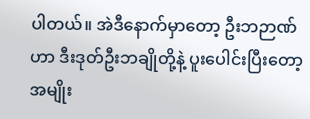ပါတယ်။ အဲဒီနောက်မှာတော့ ဦးဘဉာဏ်ဟာ ဒီးဒုတ်ဦးဘချိုတို့နဲ့ ပူးပေါင်းပြီးတော့ အမျိုး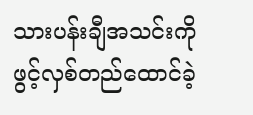သားပန်းချီအသင်းကို ဖွင့်လှစ်တည်ထောင်ခဲ့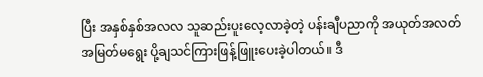ပြီး အနှစ်နှစ်အလလ သူဆည်းပူးလေ့လာခဲ့တဲ့ ပန်းချီပညာကို အယုတ်အလတ်အမြတ်မရွေး ပို့ချသင်ကြားဖြန့်ဖြူးပေးခဲ့ပါတယ်။ ဒီ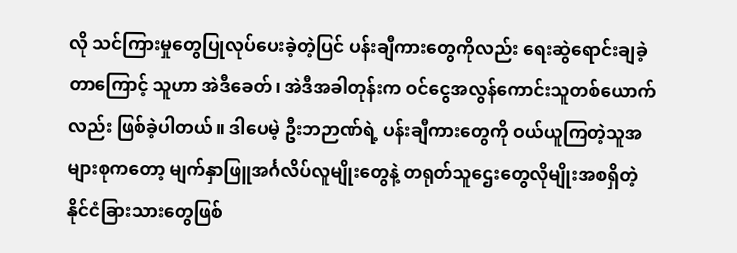လို သင်ကြားမှုတွေပြုလုပ်ပေးခဲ့တဲ့ပြင် ပန်းချီကားတွေကိုလည်း ရေးဆွဲရောင်းချခဲ့တာကြောင့် သူဟာ အဲဒီခေတ်၊ အဲဒီအခါတုန်းက ဝင်ငွေအလွန်ကောင်းသူတစ်ယောက်လည်း ဖြစ်ခဲ့ပါတယ်။ ဒါပေမဲ့ ဦးဘဉာဏ်ရဲ့ ပန်းချီကားတွေကို ဝယ်ယူကြတဲ့သူအများစုကတော့ မျက်နှာဖြူအင်္ဂလိပ်လူမျိုးတွေနဲ့ တရုတ်သူဌေးတွေလိုမျိုးအစရှိတဲ့ နိုင်ငံခြားသားတွေဖြစ်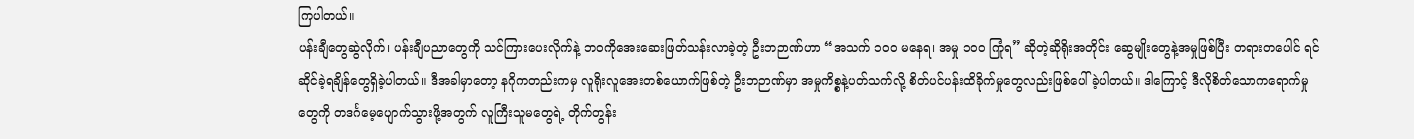ကြပါတယ်။
ပန်းချီတွေဆွဲလိုက်၊ ပန်းချီပညာတွေကို သင်ကြားပေးလိုက်နဲ့ ဘဝကိုအေးဆေးဖြတ်သန်းလာခဲ့တဲ့ ဦးဘဉာဏ်ဟာ “အသက် ၁၀၀ မနေရ၊ အမှု ၁၀၀ ကြုံရ” ဆိုတဲ့ဆိုရိုးအတိုင်း ဆွေမျိုးတွေနဲ့အမှုဖြစ်ပြီး တရားတပေါင် ရင်ဆိုင်ခဲ့ရချိန်တွေရှိခဲ့ပါတယ်။ ဒီအခါမှာတော့ နဂိုကတည်းကမှ လူရိုးလူအေးတစ်ယောက်ဖြစ်တဲ့ ဦးဘဉာဏ်မှာ အမှုကိစ္စနဲ့ပတ်သက်လို့ စိတ်ပင်ပန်းထိခိုက်မှုတွေလည်းဖြစ်ပေါ်ခဲ့ပါတယ်။ ဒါကြောင့် ဒီလိုစိတ်သောကရောက်မှုတွေကို တဒင်္ဂမေ့ပျောက်သွားဖို့အတွက် လူကြီးသူမတွေရဲ့ တိုက်တွန်း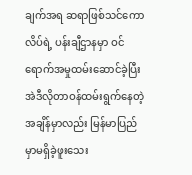ချက်အရ ဆရာဖြစ်သင်ကောလိပ်ရဲ့ ပန်းချီဌာနမှာ ဝင်ရောက်အမှုထမ်းဆောင်ခဲ့ပြီး အဲဒီလိုတာဝန်ထမ်းရွက်နေတဲ့အချိန်မှာလည်း မြန်မာပြည်မှာမရှိခဲ့ဖူးသေး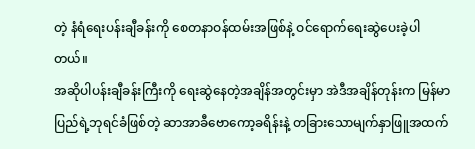တဲ့ နံရံရေးပန်းချီခန်းကို စေတနာဝန်ထမ်းအဖြစ်နဲ့ ဝင်ရောက်ရေးဆွဲပေးခဲ့ပါတယ်။
အဆိုပါပန်းချီခန်းကြီးကို ရေးဆွဲနေတဲ့အချိန်အတွင်းမှာ အဲဒီအချိန်တုန်းက မြန်မာပြည်ရဲ့ဘုရင်ခံဖြစ်တဲ့ ဆာအာခီဗောကော့ခရိန်းနဲ့ တခြားသောမျက်နှာဖြူအထက်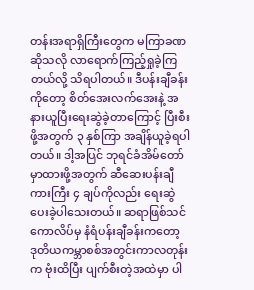တန်းအရာရှိကြီးတွေက မကြာခဏဆိုသလို လာရောက်ကြည့်ရှုခဲ့ကြတယ်လို့ သိရပါတယ်။ ဒီပန်းချီခန်းကိုတော့ စိတ်အေးလက်အေးနဲ့ အနားယူပြီးရေးဆွဲခဲ့တာကြောင့် ပြီးစီးဖို့အတွက် ၃ နှစ်ကြာ အချိန်ယူခဲ့ရပါတယ်။ ဒါ့အပြင် ဘုရင်ခံအိမ်တော်မှာထားဖို့အတွက် ဆီဆေးပန်းချီကားကြီး ၄ ချပ်ကိုလည်း ရေးဆွဲပေးခဲ့ပါသေးတယ်။ ဆရာဖြစ်သင်ကောလိပ်မှ နံရံပန်းချီခန်းကတော့ ဒုတိယကမ္ဘာစစ်အတွင်းကာလတုန်းက ဗုံးထိပြီး ပျက်စီးတဲ့အထဲမှာ ပါ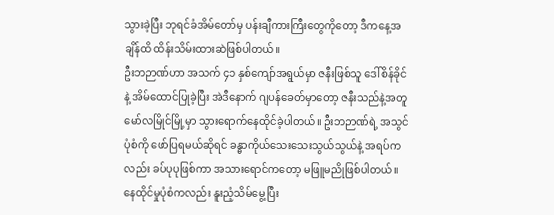သွားခဲ့ပြီး ဘုရင်ခံအိမ်တော်မှ ပန်းချီကားကြီးတွေကိုတော့ ဒီကနေ့အချိန်ထိ ထိန်းသိမ်းထားဆဲဖြစ်ပါတယ်။
ဦးဘဉာဏ်ဟာ အသက် ၄၁ နှစ်ကျော်အရွယ်မှာ ဇနီးဖြစ်သူ ဒေါ်စိန်ခိုင်နဲ့ အိမ်ထောင်ပြုခဲ့ပြီး အဲဒီနောက် ဂျပန်ခေတ်မှာတော့ ဇနီးသည်နဲ့အတူ မော်လမြိုင်မြို့မှာ သွားရောက်နေထိုင်ခဲ့ပါတယ်။ ဦးဘဉာဏ်ရဲ့ အသွင်ပုံစံကို ဖော်ပြရမယ်ဆိုရင် ခန္ဓာကိုယ်သေးသေးသွယ်သွယ်နဲ့ အရပ်ကလည်း ခပ်ပုပုဖြစ်ကာ အသားရောင်ကတော့ မဖြူမညိုဖြစ်ပါတယ်။ နေထိုင်မှုပုံစံကလည်း နူးညံ့သိမ်မွေ့ပြီး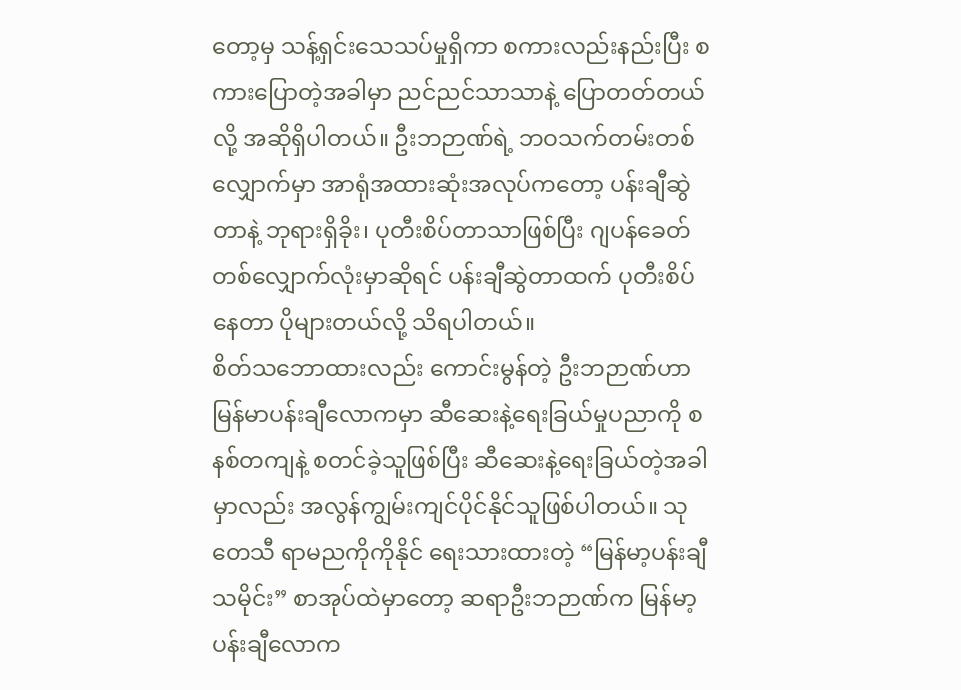တော့မှ သန့်ရှင်းသေသပ်မှုရှိကာ စကားလည်းနည်းပြီး စကားပြောတဲ့အခါမှာ ညင်ညင်သာသာနဲ့ ပြောတတ်တယ်လို့ အဆိုရှိပါတယ်။ ဦးဘဉာဏ်ရဲ့ ဘဝသက်တမ်းတစ်လျှောက်မှာ အာရုံအထားဆုံးအလုပ်ကတော့ ပန်းချီဆွဲတာနဲ့ ဘုရားရှိခိုး၊ ပုတီးစိပ်တာသာဖြစ်ပြီး ဂျပန်ခေတ်တစ်လျှောက်လုံးမှာဆိုရင် ပန်းချီဆွဲတာထက် ပုတီးစိပ်နေတာ ပိုများတယ်လို့ သိရပါတယ်။
စိတ်သဘောထားလည်း ကောင်းမွန်တဲ့ ဦးဘဉာဏ်ဟာ မြန်မာပန်းချီလောကမှာ ဆီဆေးနဲ့ရေးခြယ်မှုပညာကို စနစ်တကျနဲ့ စတင်ခဲ့သူဖြစ်ပြီး ဆီဆေးနဲ့ရေးခြယ်တဲ့အခါမှာလည်း အလွန်ကျွမ်းကျင်ပိုင်နိုင်သူဖြစ်ပါတယ်။ သုတေသီ ရာမညကိုကိုနိုင် ရေးသားထားတဲ့ “မြန်မာ့ပန်းချီသမိုင်း” စာအုပ်ထဲမှာတော့ ဆရာဦးဘဉာဏ်က မြန်မာ့ပန်းချီလောက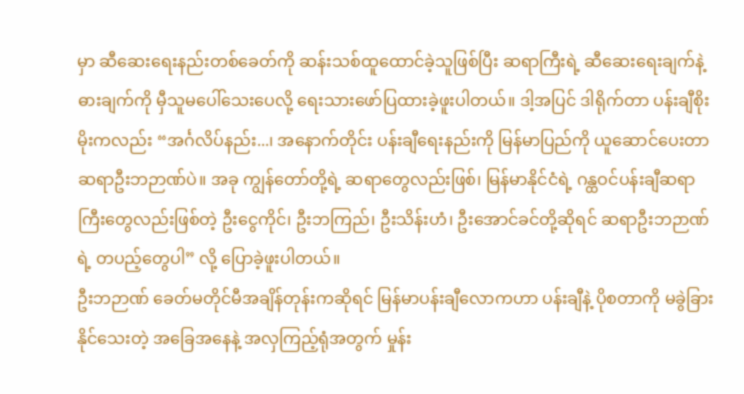မှာ ဆီဆေးရေးနည်းတစ်ခေတ်ကို ဆန်းသစ်ထူထောင်ခဲ့သူဖြစ်ပြီး ဆရာကြီးရဲ့ ဆီဆေးရေးချက်နဲ့ ဓားချက်ကို မှီသူမပေါ်သေးပေလို့ ရေးသားဖော်ပြထားခဲ့ဖူးပါတယ်။ ဒါ့အပြင် ဒါရိုက်တာ ပန်းချီစိုးမိုးကလည်း “အင်္ဂလိပ်နည်း...၊ အနောက်တိုင်း ပန်းချီရေးနည်းကို မြန်မာပြည်ကို ယူဆောင်ပေးတာ ဆရာဦးဘဉာဏ်ပဲ။ အခု ကျွန်တော်တို့ရဲ့ ဆရာတွေလည်းဖြစ်၊ မြန်မာနိုင်ငံရဲ့ ဂန္ထဝင်ပန်းချီဆရာကြီးတွေလည်းဖြစ်တဲ့ ဦးငွေကိုင်၊ ဦးဘကြည်၊ ဦးသိန်းဟံ၊ ဦးအောင်ခင်တို့ဆိုရင် ဆရာဦးဘဉာဏ်ရဲ့ တပည့်တွေပါ” လို့ ပြောခဲ့ဖူးပါတယ်။
ဦးဘဉာဏ် ခေတ်မတိုင်မီအချိန်တုန်းကဆိုရင် မြန်မာပန်းချီလောကဟာ ပန်းချီနဲ့ ပိုစတာကို မခွဲခြားနိုင်သေးတဲ့ အခြေအနေနဲ့ အလှကြည့်ရုံအတွက် မှုန်း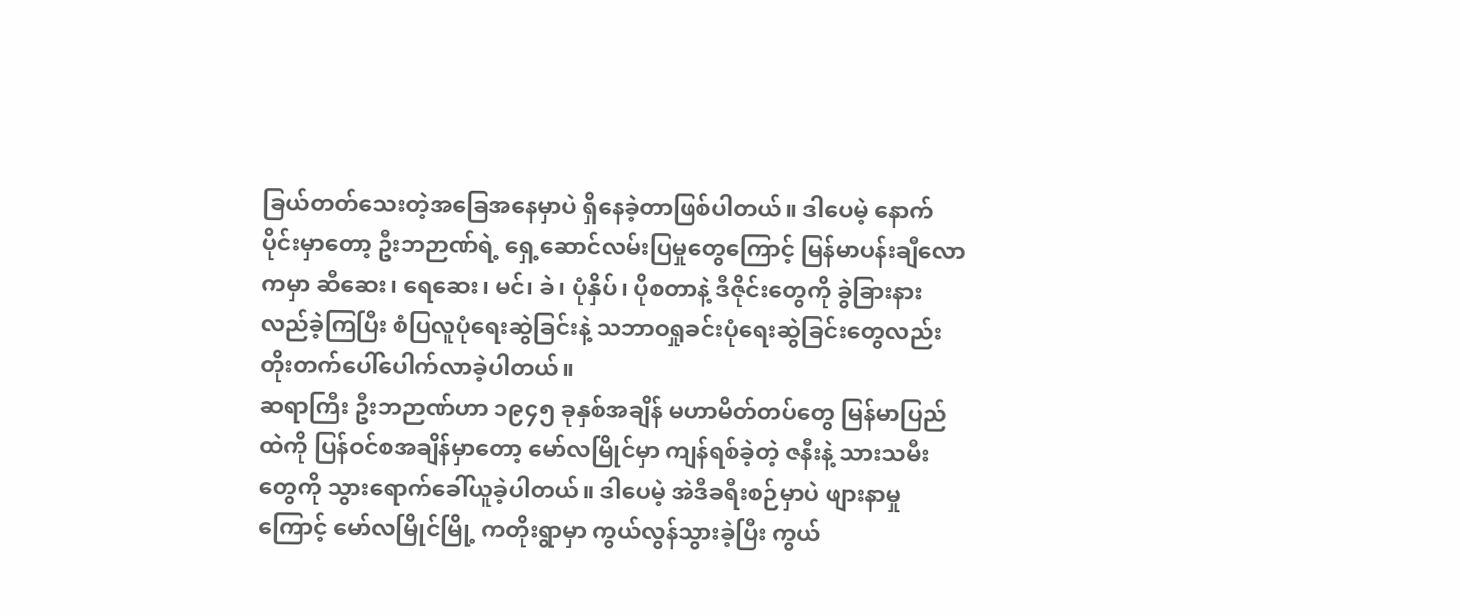ခြယ်တတ်သေးတဲ့အခြေအနေမှာပဲ ရှိနေခဲ့တာဖြစ်ပါတယ်။ ဒါပေမဲ့ နောက်ပိုင်းမှာတော့ ဦးဘဉာဏ်ရဲ့ ရှေ့ဆောင်လမ်းပြမှုတွေကြောင့် မြန်မာပန်းချီလောကမှာ ဆီဆေး၊ ရေဆေး၊ မင်၊ ခဲ၊ ပုံနှိပ်၊ ပိုစတာနဲ့ ဒီဇိုင်းတွေကို ခွဲခြားနားလည်ခဲ့ကြပြီး စံပြလူပုံရေးဆွဲခြင်းနဲ့ သဘာဝရှုခင်းပုံရေးဆွဲခြင်းတွေလည်း တိုးတက်ပေါ်ပေါက်လာခဲ့ပါတယ်။
ဆရာကြီး ဦးဘဉာဏ်ဟာ ၁၉၄၅ ခုနှစ်အချိန် မဟာမိတ်တပ်တွေ မြန်မာပြည်ထဲကို ပြန်ဝင်စအချိန်မှာတော့ မော်လမြိုင်မှာ ကျန်ရစ်ခဲ့တဲ့ ဇနီးနဲ့ သားသမီးတွေကို သွားရောက်ခေါ်ယူခဲ့ပါတယ်။ ဒါပေမဲ့ အဲဒီခရီးစဉ်မှာပဲ ဖျားနာမှုကြောင့် မော်လမြိုင်မြို့ ကတိုးရွာမှာ ကွယ်လွန်သွားခဲ့ပြီး ကွယ်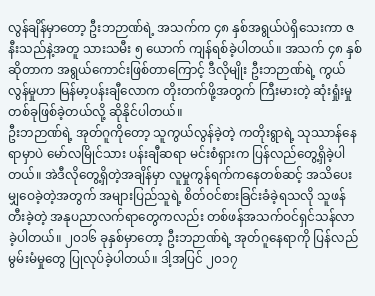လွန်ချိန်မှာတော့ ဦးဘဉာဏ်ရဲ့ အသက်က ၄၈ နှစ်အရွယ်ပဲရှိသေးကာ ဇနီးသည်နဲ့အတူ သားသမီး ၅ ယောက် ကျန်ရစ်ခဲ့ပါတယ်။ အသက် ၄၈ နှစ်ဆိုတာက အရွယ်ကောင်းဖြစ်တာကြောင့် ဒီလိုမျိုး ဦးဘဉာဏ်ရဲ့ ကွယ်လွန်မှုဟာ မြန်မာ့ပန်းချီလောက တိုးတက်ဖို့အတွက် ကြီးမားတဲ့ ဆုံးရှုံးမှုတစ်ခုဖြစ်ခဲ့တယ်လို့ ဆိုနိုင်ပါတယ်။
ဦးဘဉာဏ်ရဲ့ အုတ်ဂူကိုတော့ သူကွယ်လွန်ခဲ့တဲ့ ကတိုးရွာရဲ့ သုဿာန်နေရာမှာပဲ မော်လမြိုင်သား ပန်းချီဆရာ မင်းစံရှားက ပြန်လည်တွေ့ရှိခဲ့ပါတယ်။ အဲဒီလိုတွေ့ရှိတဲ့အချိန်မှာ လူမှုကွန်ရက်ကနေတစ်ဆင့် အသိပေးမျှဝေခဲ့တဲ့အတွက် အများပြည်သူရဲ့ စိတ်ဝင်စားခြင်းခံခဲ့ရသလို သူဖန်တီးခဲ့တဲ့ အနုပညာလက်ရာတွေကလည်း တစ်ဖန်အသက်ဝင်ရှင်သန်လာခဲ့ပါတယ်။ ၂၀၁၆ ခုနှစ်မှာတော့ ဦးဘဉာဏ်ရဲ့ အုတ်ဂူနေရာကို ပြန်လည်မွမ်းမံမှုတွေ ပြုလုပ်ခဲ့ပါတယ်။ ဒါ့အပြင် ၂၀၁၇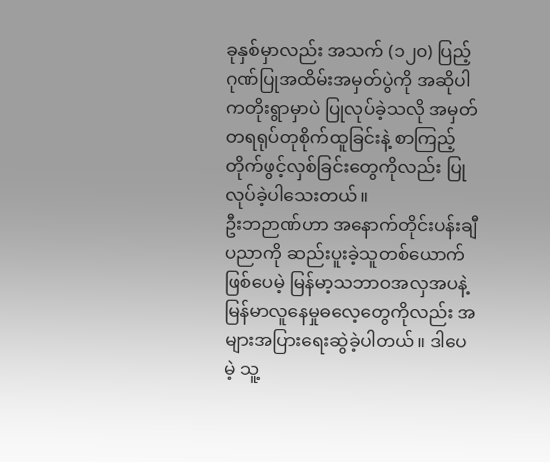ခုနှစ်မှာလည်း အသက် (၁၂၀) ပြည့် ဂုဏ်ပြုအထိမ်းအမှတ်ပွဲကို အဆိုပါကတိုးရွာမှာပဲ ပြုလုပ်ခဲ့သလို အမှတ်တရရုပ်တုစိုက်ထူခြင်းနဲ့ စာကြည့်တိုက်ဖွင့်လှစ်ခြင်းတွေကိုလည်း ပြုလုပ်ခဲ့ပါသေးတယ်။
ဦးဘဉာဏ်ဟာ အနောက်တိုင်းပန်းချီပညာကို ဆည်းပူးခဲ့သူတစ်ယောက်ဖြစ်ပေမဲ့ မြန်မာ့သဘာဝအလှအပနဲ့ မြန်မာလူနေမှုဓလေ့တွေကိုလည်း အများအပြားရေးဆွဲခဲ့ပါတယ်။ ဒါပေမဲ့ သူ့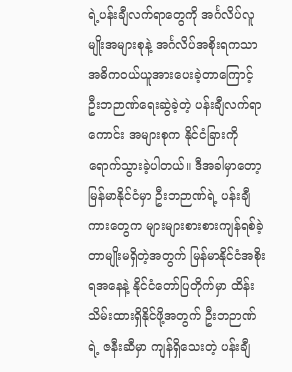ရဲ့ပန်းချီလက်ရာတွေကို အင်္ဂလိပ်လူမျိုးအများစုနဲ့ အင်္ဂလိပ်အစိုးရကသာ အဓိကဝယ်ယူအားပေးခဲ့တာကြောင့် ဦးဘဉာဏ်ရေးဆွဲခဲ့တဲ့ ပန်းချီလက်ရာကောင်း အများစုက နိုင်ငံခြားကို ရောက်သွားခဲ့ပါတယ်။ ဒီအခါမှာတော့ မြန်မာနိုင်ငံမှာ ဦးဘဉာဏ်ရဲ့ ပန်းချီကားတွေက များများစားစားကျန်ရစ်ခဲ့တာမျိုးမရှိတဲ့အတွက် မြန်မာနိုင်ငံအစိုးရအနေနဲ့ နိုင်ငံတော်ပြတိုက်မှာ ထိန်းသိမ်းထားရှိနိုင်ဖို့အတွက် ဦးဘဉာဏ်ရဲ့ ဇနီးဆီမှာ ကျန်ရှိသေးတဲ့ ပန်းချီ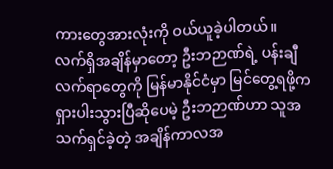ကားတွေအားလုံးကို ဝယ်ယူခဲ့ပါတယ်။
လက်ရှိအချိန်မှာတော့ ဦးဘဉာဏ်ရဲ့ ပန်းချီလက်ရာတွေကို မြန်မာနိုင်ငံမှာ မြင်တွေ့ရဖို့က ရှားပါးသွားပြီဆိုပေမဲ့ ဦးဘဉာဏ်ဟာ သူအသက်ရှင်ခဲ့တဲ့ အချိန်ကာလအ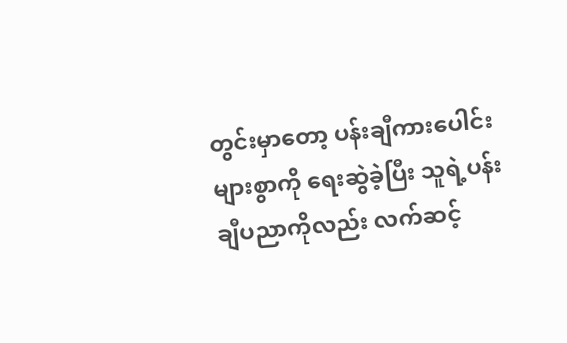တွင်းမှာတော့ ပန်းချီကားပေါင်းများစွာကို ရေးဆွဲခဲ့ပြီး သူရဲ့ပန်းချီပညာကိုလည်း လက်ဆင့်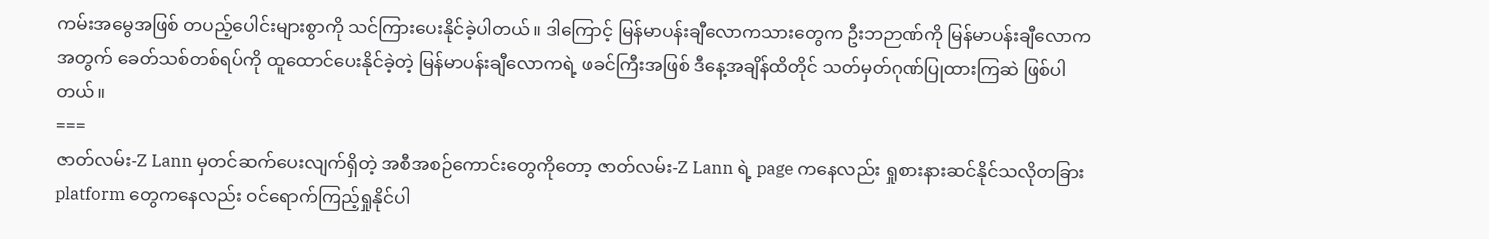ကမ်းအမွေအဖြစ် တပည့်ပေါင်းများစွာကို သင်ကြားပေးနိုင်ခဲ့ပါတယ်။ ဒါကြောင့် မြန်မာပန်းချီလောကသားတွေက ဦးဘဉာဏ်ကို မြန်မာပန်းချီလောကအတွက် ခေတ်သစ်တစ်ရပ်ကို ထူထောင်ပေးနိုင်ခဲ့တဲ့ မြန်မာပန်းချီလောကရဲ့ ဖခင်ကြီးအဖြစ် ဒီနေ့အချိန်ထိတိုင် သတ်မှတ်ဂုဏ်ပြုထားကြဆဲ ဖြစ်ပါတယ်။
===
ဇာတ်လမ်း-Z Lann မှတင်ဆက်ပေးလျက်ရှိတဲ့ အစီအစဉ်ကောင်းတွေကိုတော့ ဇာတ်လမ်း-Z Lann ရဲ့ page ကနေလည်း ရှုစားနားဆင်နိုင်သလိုတခြား platform တွေကနေလည်း ဝင်ရောက်ကြည့်ရှုနိုင်ပါ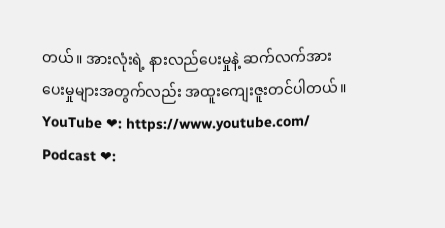တယ်။ အားလုံးရဲ့ နားလည်ပေးမှုနဲ့ ဆက်လက်အားပေးမှုများအတွက်လည်း အထူးကျေးဇူးတင်ပါတယ်။
YouTube ❤: https://www.youtube.com/
Podcast ❤: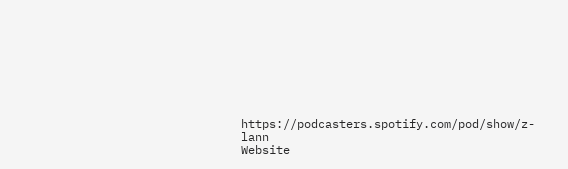https://podcasters.spotify.com/pod/show/z-lann
Website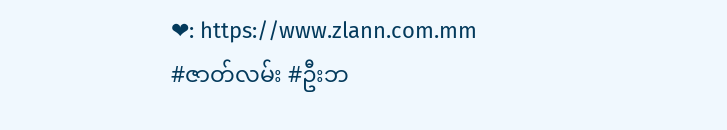❤: https://www.zlann.com.mm
#ဇာတ်လမ်း #ဦးဘ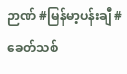ဉာဏ် #မြန်မာ့ပန်းချီ #ခေတ်သစ်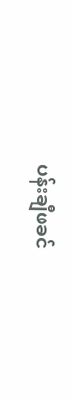ပန်းချီဖခင်